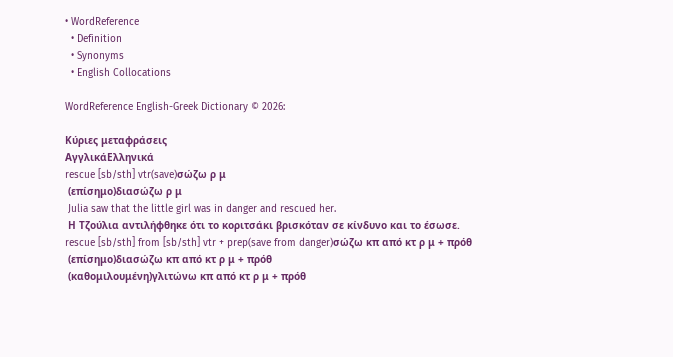• WordReference
  • Definition
  • Synonyms
  • English Collocations

WordReference English-Greek Dictionary © 2026:

Κύριες μεταφράσεις
ΑγγλικάΕλληνικά
rescue [sb/sth] vtr(save)σώζω ρ μ
 (επίσημο)διασώζω ρ μ
 Julia saw that the little girl was in danger and rescued her.
 Η Τζούλια αντιλήφθηκε ότι το κοριτσάκι βρισκόταν σε κίνδυνο και το έσωσε.
rescue [sb/sth] from [sb/sth] vtr + prep(save from danger)σώζω κπ από κτ ρ μ + πρόθ
 (επίσημο)διασώζω κπ από κτ ρ μ + πρόθ
 (καθομιλουμένη)γλιτώνω κπ από κτ ρ μ + πρόθ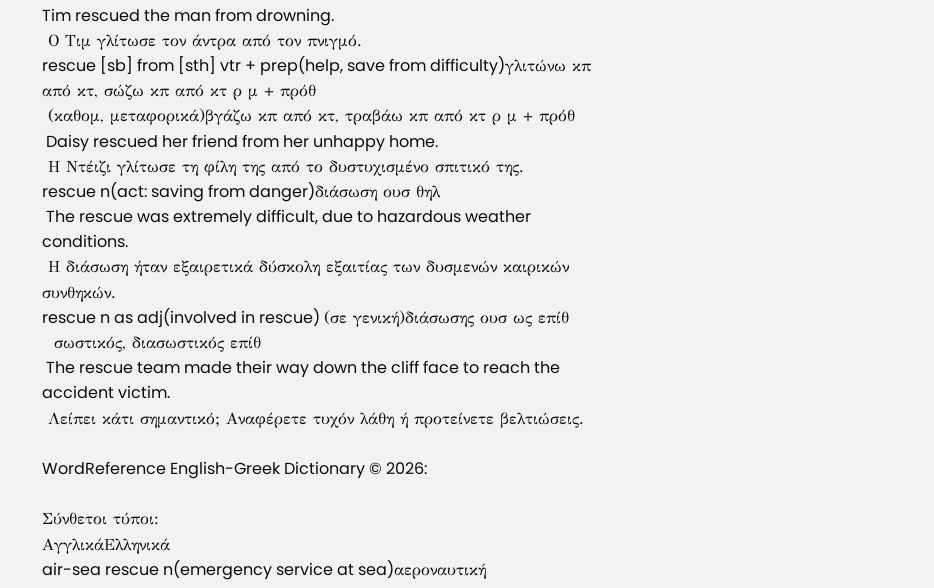Tim rescued the man from drowning.
 Ο Τιμ γλίτωσε τον άντρα από τον πνιγμό.
rescue [sb] from [sth] vtr + prep(help, save from difficulty)γλιτώνω κπ από κτ, σώζω κπ από κτ ρ μ + πρόθ
 (καθομ, μεταφορικά)βγάζω κπ από κτ, τραβάω κπ από κτ ρ μ + πρόθ
 Daisy rescued her friend from her unhappy home.
 Η Ντέιζι γλίτωσε τη φίλη της από το δυστυχισμένο σπιτικό της.
rescue n(act: saving from danger)διάσωση ουσ θηλ
 The rescue was extremely difficult, due to hazardous weather conditions.
 Η διάσωση ήταν εξαιρετικά δύσκολη εξαιτίας των δυσμενών καιρικών συνθηκών.
rescue n as adj(involved in rescue) (σε γενική)διάσωσης ουσ ως επίθ
  σωστικός, διασωστικός επίθ
 The rescue team made their way down the cliff face to reach the accident victim.
 Λείπει κάτι σημαντικό; Αναφέρετε τυχόν λάθη ή προτείνετε βελτιώσεις.

WordReference English-Greek Dictionary © 2026:

Σύνθετοι τύποι:
ΑγγλικάΕλληνικά
air-sea rescue n(emergency service at sea)αεροναυτική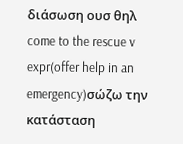διάσωση ουσ θηλ
come to the rescue v expr(offer help in an emergency)σώζω την κατάσταση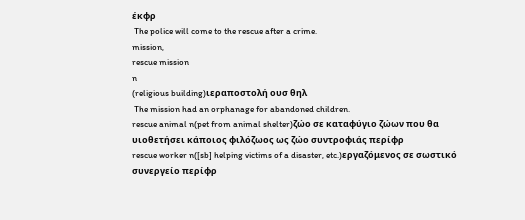έκφρ
 The police will come to the rescue after a crime.
mission,
rescue mission
n
(religious building)ιεραποστολή ουσ θηλ
 The mission had an orphanage for abandoned children.
rescue animal n(pet from animal shelter)ζώο σε καταφύγιο ζώων που θα υιοθετήσει κάποιος φιλόζωος ως ζώο συντροφιάς περίφρ
rescue worker n([sb] helping victims of a disaster, etc.)εργαζόμενος σε σωστικό συνεργείο περίφρ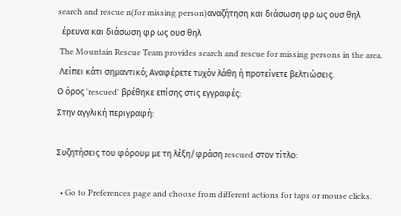search and rescue n(for missing person)αναζήτηση και διάσωση φρ ως ουσ θηλ
  έρευνα και διάσωση φρ ως ουσ θηλ
 The Mountain Rescue Team provides search and rescue for missing persons in the area.
 Λείπει κάτι σημαντικό; Αναφέρετε τυχόν λάθη ή προτείνετε βελτιώσεις.
Ο όρος 'rescued' βρέθηκε επίσης στις εγγραφές:
Στην αγγλική περιγραφή:

Συζητήσεις του φόρουμ με τη λέξη/φράση rescued στον τίτλο:

  • Go to Preferences page and choose from different actions for taps or mouse clicks.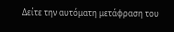Δείτε την αυτόματη μετάφραση του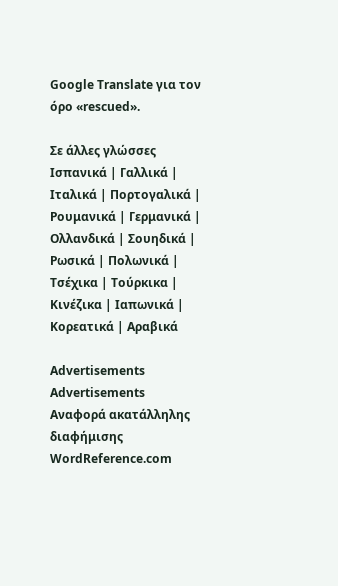Google Translate για τον όρο «rescued».

Σε άλλες γλώσσες Ισπανικά | Γαλλικά | Ιταλικά | Πορτογαλικά | Ρουμανικά | Γερμανικά | Ολλανδικά | Σουηδικά | Ρωσικά | Πολωνικά | Τσέχικα | Τούρκικα | Κινέζικα | Ιαπωνικά | Κορεατικά | Αραβικά

Advertisements
Advertisements
Αναφορά ακατάλληλης διαφήμισης
WordReference.com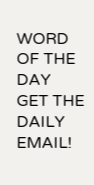WORD OF THE DAY
GET THE DAILY EMAIL!